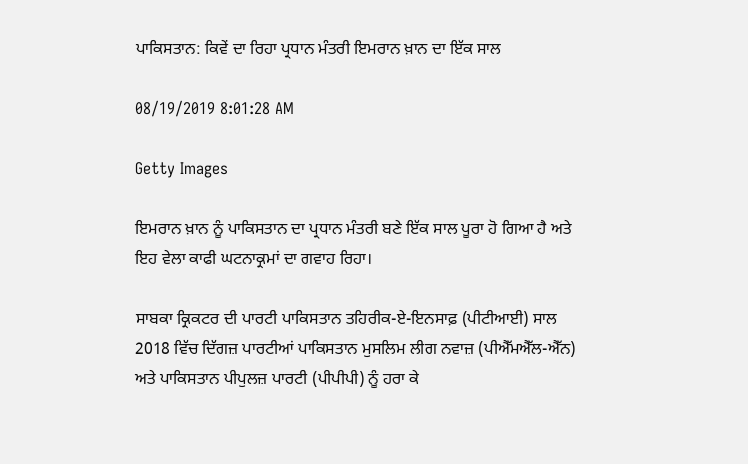ਪਾਕਿਸਤਾਨ: ਕਿਵੇਂ ਦਾ ਰਿਹਾ ਪ੍ਰਧਾਨ ਮੰਤਰੀ ਇਮਰਾਨ ਖ਼ਾਨ ਦਾ ਇੱਕ ਸਾਲ

08/19/2019 8:01:28 AM

Getty Images

ਇਮਰਾਨ ਖ਼ਾਨ ਨੂੰ ਪਾਕਿਸਤਾਨ ਦਾ ਪ੍ਰਧਾਨ ਮੰਤਰੀ ਬਣੇ ਇੱਕ ਸਾਲ ਪੂਰਾ ਹੋ ਗਿਆ ਹੈ ਅਤੇ ਇਹ ਵੇਲਾ ਕਾਫੀ ਘਟਨਾਕ੍ਰਮਾਂ ਦਾ ਗਵਾਹ ਰਿਹਾ।

ਸਾਬਕਾ ਕ੍ਰਿਕਟਰ ਦੀ ਪਾਰਟੀ ਪਾਕਿਸਤਾਨ ਤਹਿਰੀਕ-ਏ-ਇਨਸਾਫ਼ (ਪੀਟੀਆਈ) ਸਾਲ 2018 ਵਿੱਚ ਦਿੱਗਜ਼ ਪਾਰਟੀਆਂ ਪਾਕਿਸਤਾਨ ਮੁਸਲਿਮ ਲੀਗ ਨਵਾਜ਼ (ਪੀਐੱਮਐੱਲ-ਐੱਨ) ਅਤੇ ਪਾਕਿਸਤਾਨ ਪੀਪੁਲਜ਼ ਪਾਰਟੀ (ਪੀਪੀਪੀ) ਨੂੰ ਹਰਾ ਕੇ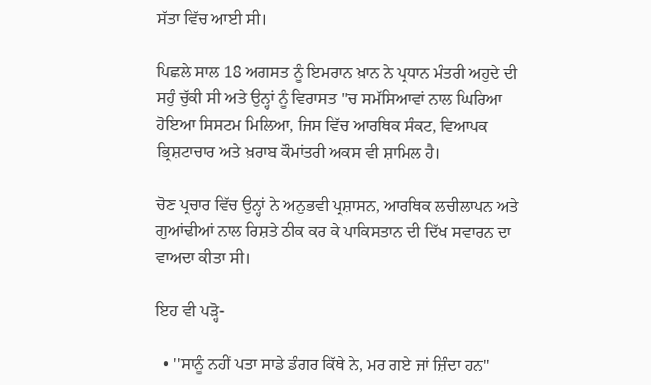ਸੱਤਾ ਵਿੱਚ ਆਈ ਸੀ।

ਪਿਛਲੇ ਸਾਲ 18 ਅਗਸਤ ਨੂੰ ਇਮਰਾਨ ਖ਼ਾਨ ਨੇ ਪ੍ਰਧਾਨ ਮੰਤਰੀ ਅਹੁਦੇ ਦੀ ਸਹੁੰ ਚੁੱਕੀ ਸੀ ਅਤੇ ਉਨ੍ਹਾਂ ਨੂੰ ਵਿਰਾਸਤ ''ਚ ਸਮੱਸਿਆਵਾਂ ਨਾਲ ਘਿਰਿਆ ਹੋਇਆ ਸਿਸਟਮ ਮਿਲਿਆ, ਜਿਸ ਵਿੱਚ ਆਰਥਿਕ ਸੰਕਟ, ਵਿਆਪਕ ਭ੍ਰਿਸ਼ਟਾਚਾਰ ਅਤੇ ਖ਼ਰਾਬ ਕੌਮਾਂਤਰੀ ਅਕਸ ਵੀ ਸ਼ਾਮਿਲ ਹੈ।

ਚੋਣ ਪ੍ਰਚਾਰ ਵਿੱਚ ਉਨ੍ਹਾਂ ਨੇ ਅਨੁਭਵੀ ਪ੍ਰਸ਼ਾਸਨ, ਆਰਥਿਕ ਲਚੀਲਾਪਨ ਅਤੇ ਗੁਆਂਢੀਆਂ ਨਾਲ ਰਿਸ਼ਤੇ ਠੀਕ ਕਰ ਕੇ ਪਾਕਿਸਤਾਨ ਦੀ ਦਿੱਖ ਸਵਾਰਨ ਦਾ ਵਾਅਦਾ ਕੀਤਾ ਸੀ।

ਇਹ ਵੀ ਪੜ੍ਹੋ-

  • ''ਸਾਨੂੰ ਨਹੀਂ ਪਤਾ ਸਾਡੇ ਡੰਗਰ ਕਿੱਥੇ ਨੇ, ਮਰ ਗਏ ਜਾਂ ਜ਼ਿੰਦਾ ਹਨ''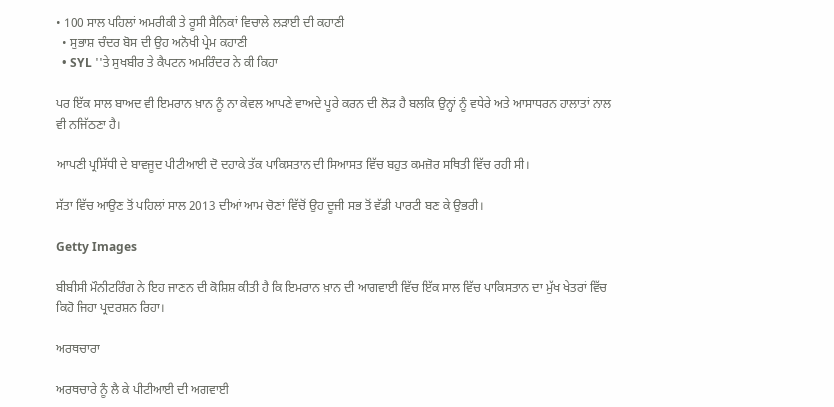• 100 ਸਾਲ ਪਹਿਲਾਂ ਅਮਰੀਕੀ ਤੇ ਰੂਸੀ ਸੈਨਿਕਾਂ ਵਿਚਾਲੇ ਲੜਾਈ ਦੀ ਕਹਾਣੀ
  • ਸੁਭਾਸ਼ ਚੰਦਰ ਬੋਸ ਦੀ ਉਹ ਅਨੋਖੀ ਪ੍ਰੇਮ ਕਹਾਣੀ
  • SYL ''ਤੇ ਸੁਖਬੀਰ ਤੇ ਕੈਪਟਨ ਅਮਰਿੰਦਰ ਨੇ ਕੀ ਕਿਹਾ

ਪਰ ਇੱਕ ਸਾਲ ਬਾਅਦ ਵੀ ਇਮਰਾਨ ਖ਼ਾਨ ਨੂੰ ਨਾ ਕੇਵਲ ਆਪਣੇ ਵਾਅਦੇ ਪੂਰੇ ਕਰਨ ਦੀ ਲੋੜ ਹੈ ਬਲਕਿ ਉਨ੍ਹਾਂ ਨੂੰ ਵਧੇਰੇ ਅਤੇ ਆਸਾਧਰਨ ਹਾਲਾਤਾਂ ਨਾਲ ਵੀ ਨਜਿੱਠਣਾ ਹੈ।

ਆਪਣੀ ਪ੍ਰਸਿੱਧੀ ਦੇ ਬਾਵਜੂਦ ਪੀਟੀਆਈ ਦੋ ਦਹਾਕੇ ਤੱਕ ਪਾਕਿਸਤਾਨ ਦੀ ਸਿਆਸਤ ਵਿੱਚ ਬਹੁਤ ਕਮਜ਼ੋਰ ਸਥਿਤੀ ਵਿੱਚ ਰਹੀ ਸੀ।

ਸੱਤਾ ਵਿੱਚ ਆਉਣ ਤੋਂ ਪਹਿਲਾਂ ਸਾਲ 2013 ਦੀਆਂ ਆਮ ਚੋਣਾਂ ਵਿੱਚੋਂ ਉਹ ਦੂਜੀ ਸਭ ਤੋਂ ਵੱਡੀ ਪਾਰਟੀ ਬਣ ਕੇ ਉਭਰੀ।

Getty Images

ਬੀਬੀਸੀ ਮੌਨੀਟਰਿੰਗ ਨੇ ਇਹ ਜਾਣਨ ਦੀ ਕੋਸ਼ਿਸ਼ ਕੀਤੀ ਹੈ ਕਿ ਇਮਰਾਨ ਖ਼ਾਨ ਦੀ ਆਗਵਾਈ ਵਿੱਚ ਇੱਕ ਸਾਲ ਵਿੱਚ ਪਾਕਿਸਤਾਨ ਦਾ ਮੁੱਖ ਖੇਤਰਾਂ ਵਿੱਚ ਕਿਹੋ ਜਿਹਾ ਪ੍ਰਦਰਸ਼ਨ ਰਿਹਾ।

ਅਰਥਚਾਰਾ

ਅਰਥਚਾਰੇ ਨੂੰ ਲੈ ਕੇ ਪੀਟੀਆਈ ਦੀ ਅਗਵਾਈ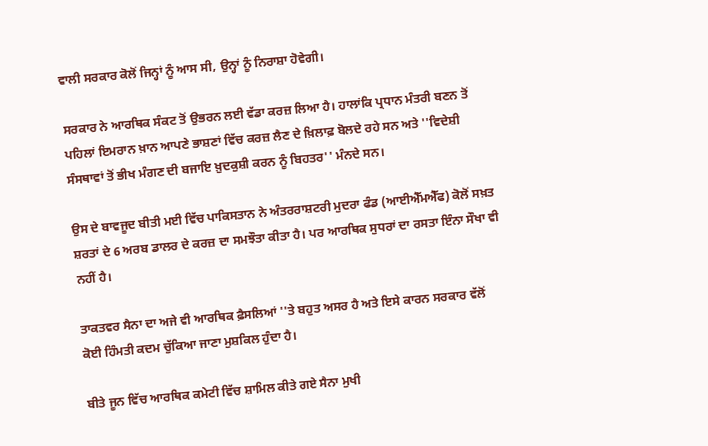ਵਾਲੀ ਸਰਕਾਰ ਕੋਲੋਂ ਜਿਨ੍ਹਾਂ ਨੂੰ ਆਸ ਸੀ, ਉਨ੍ਹਾਂ ਨੂੰ ਨਿਰਾਸ਼ਾ ਹੋਵੇਗੀ।

ਸਰਕਾਰ ਨੇ ਆਰਥਿਕ ਸੰਕਟ ਤੋਂ ਉਭਰਨ ਲਈ ਵੱਡਾ ਕਰਜ਼ ਲਿਆ ਹੈ। ਹਾਲਾਂਕਿ ਪ੍ਰਧਾਨ ਮੰਤਰੀ ਬਣਨ ਤੋਂ ਪਹਿਲਾਂ ਇਮਰਾਨ ਖ਼ਾਨ ਆਪਣੇ ਭਾਸ਼ਣਾਂ ਵਿੱਚ ਕਰਜ਼ ਲੈਣ ਦੇ ਖ਼ਿਲਾਫ਼ ਬੋਲਦੇ ਰਹੇ ਸਨ ਅਤੇ ''ਵਿਦੇਸ਼ੀ ਸੰਸਥਾਵਾਂ ਤੋਂ ਭੀਖ ਮੰਗਣ ਦੀ ਬਜਾਇ ਖ਼ੁਦਕੁਸ਼ੀ ਕਰਨ ਨੂੰ ਬਿਹਤਰ'' ਮੰਨਦੇ ਸਨ।

ਉਸ ਦੇ ਬਾਵਜੂਦ ਬੀਤੀ ਮਈ ਵਿੱਚ ਪਾਕਿਸਤਾਨ ਨੇ ਅੰਤਰਰਾਸ਼ਟਰੀ ਮੁਦਰਾ ਫੰਡ (ਆਈਐੱਮਐੱਫ) ਕੋਲੋਂ ਸਖ਼ਤ ਸ਼ਰਤਾਂ ਦੇ 6 ਅਰਬ ਡਾਲਰ ਦੇ ਕਰਜ਼ ਦਾ ਸਮਝੌਤਾ ਕੀਤਾ ਹੈ। ਪਰ ਆਰਥਿਕ ਸੁਧਰਾਂ ਦਾ ਰਸਤਾ ਇੰਨਾ ਸੌਖਾ ਵੀ ਨਹੀਂ ਹੈ।

ਤਾਕਤਵਰ ਸੈਨਾ ਦਾ ਅਜੇ ਵੀ ਆਰਥਿਕ ਫ਼ੈਸਲਿਆਂ ''ਤੇ ਬਹੁਤ ਅਸਰ ਹੈ ਅਤੇ ਇਸੇ ਕਾਰਨ ਸਰਕਾਰ ਵੱਲੋਂ ਕੋਈ ਹਿੰਮਤੀ ਕਦਮ ਚੁੱਕਿਆ ਜਾਣਾ ਮੁਸ਼ਕਿਲ ਹੁੰਦਾ ਹੈ।

ਬੀਤੇ ਜੂਨ ਵਿੱਚ ਆਰਥਿਕ ਕਮੇਟੀ ਵਿੱਚ ਸ਼ਾਮਿਲ ਕੀਤੇ ਗਏ ਸੈਨਾ ਮੁਖੀ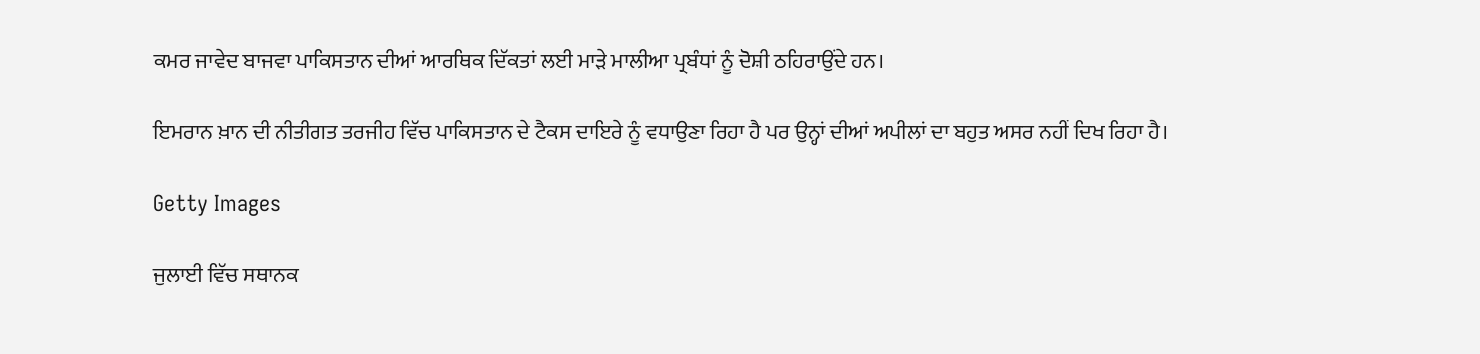ਕਮਰ ਜਾਵੇਦ ਬਾਜਵਾ ਪਾਕਿਸਤਾਨ ਦੀਆਂ ਆਰਥਿਕ ਦਿੱਕਤਾਂ ਲਈ ਮਾੜੇ ਮਾਲੀਆ ਪ੍ਰਬੰਧਾਂ ਨੂੰ ਦੋਸ਼ੀ ਠਹਿਰਾਉਂਦੇ ਹਨ।

ਇਮਰਾਨ ਖ਼ਾਨ ਦੀ ਨੀਤੀਗਤ ਤਰਜੀਹ ਵਿੱਚ ਪਾਕਿਸਤਾਨ ਦੇ ਟੈਕਸ ਦਾਇਰੇ ਨੂੰ ਵਧਾਉਣਾ ਰਿਹਾ ਹੈ ਪਰ ਉਨ੍ਹਾਂ ਦੀਆਂ ਅਪੀਲਾਂ ਦਾ ਬਹੁਤ ਅਸਰ ਨਹੀਂ ਦਿਖ ਰਿਹਾ ਹੈ।

Getty Images

ਜੁਲਾਈ ਵਿੱਚ ਸਥਾਨਕ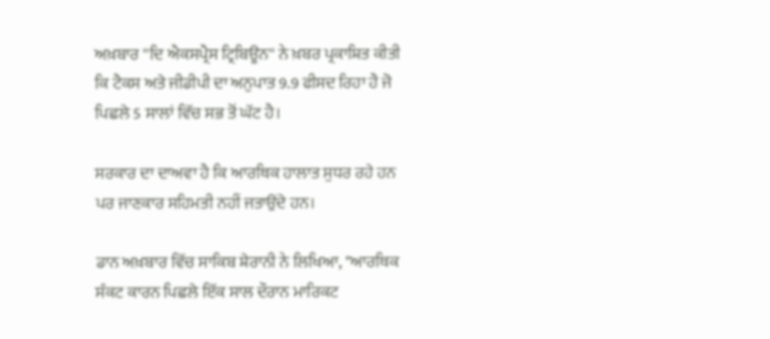ਅਖ਼ਬਾਰ ''ਦਿ ਐਕਸਪ੍ਰੈਸ ਟ੍ਰਿਬਿਊਨ'' ਨੇ ਖ਼ਬਰ ਪ੍ਰਕਾਸ਼ਿਤ ਕੀਤੀ ਕਿ ਟੈਕਸ ਅਤੇ ਜੀਡੀਪੀ ਦਾ ਅਨੁਪਾਤ 9.9 ਫੀਸਦ ਰਿਹਾ ਹੈ ਜੋ ਪਿਛਲੇ 5 ਸਾਲਾਂ ਵਿੱਚ ਸਭ ਤੋਂ ਘੱਟ ਹੈ।

ਸਰਕਾਰ ਦਾ ਦਾਅਵਾ ਹੈ ਕਿ ਆਰਥਿਕ ਹਾਲਾਤ ਸੁਧਰ ਰਹੇ ਹਨ ਪਰ ਜਾਣਕਾਰ ਸਹਿਮਤੀ ਨਹੀਂ ਜਤਾਉਂਦੇ ਹਨ।

ਡਾਨ ਅਖ਼ਬਾਰ ਵਿੱਚ ਸਾਕਿਬ ਸ਼ੇਰਾਨੀ ਨੇ ਲਿਖਿਆ, "ਆਰਥਿਕ ਸੰਕਟ ਕਾਰਨ ਪਿਛਲੇ ਇੱਕ ਸਾਲ ਦੌਰਾਨ ਮਾਰਿਕਟ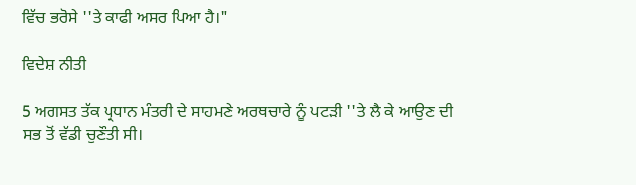ਵਿੱਚ ਭਰੋਸੇ ''ਤੇ ਕਾਫੀ ਅਸਰ ਪਿਆ ਹੈ।"

ਵਿਦੇਸ਼ ਨੀਤੀ

5 ਅਗਸਤ ਤੱਕ ਪ੍ਰਧਾਨ ਮੰਤਰੀ ਦੇ ਸਾਹਮਣੇ ਅਰਥਚਾਰੇ ਨੂੰ ਪਟੜੀ ''ਤੇ ਲੈ ਕੇ ਆਉਣ ਦੀ ਸਭ ਤੋਂ ਵੱਡੀ ਚੁਣੌਤੀ ਸੀ।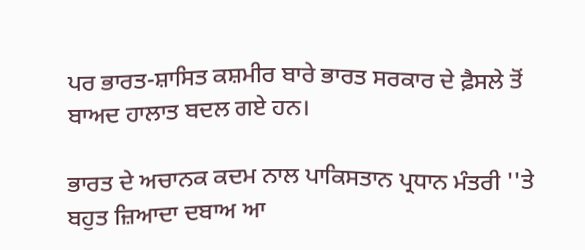ਪਰ ਭਾਰਤ-ਸ਼ਾਸਿਤ ਕਸ਼ਮੀਰ ਬਾਰੇ ਭਾਰਤ ਸਰਕਾਰ ਦੇ ਫ਼ੈਸਲੇ ਤੋਂ ਬਾਅਦ ਹਾਲਾਤ ਬਦਲ ਗਏ ਹਨ।

ਭਾਰਤ ਦੇ ਅਚਾਨਕ ਕਦਮ ਨਾਲ ਪਾਕਿਸਤਾਨ ਪ੍ਰਧਾਨ ਮੰਤਰੀ ''ਤੇ ਬਹੁਤ ਜ਼ਿਆਦਾ ਦਬਾਅ ਆ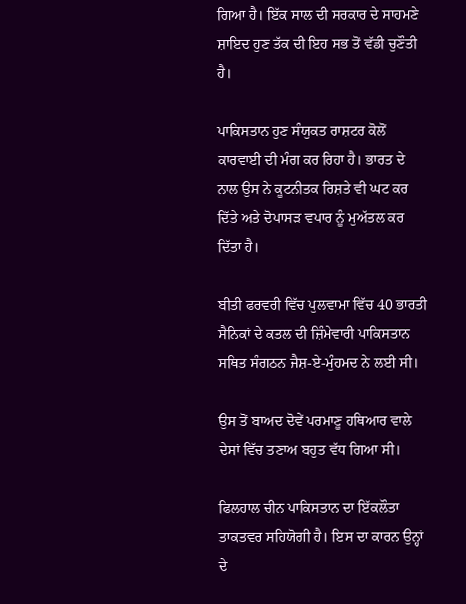ਗਿਆ ਹੈ। ਇੱਕ ਸਾਲ ਦੀ ਸਰਕਾਰ ਦੇ ਸਾਹਮਣੇ ਸ਼ਾਇਦ ਹੁਣ ਤੱਕ ਦੀ ਇਹ ਸਭ ਤੋਂ ਵੱਡੀ ਚੁਣੌਤੀ ਹੈ।

ਪਾਕਿਸਤਾਨ ਹੁਣ ਸੰਯੁਕਤ ਰਾਸ਼ਟਰ ਕੋਲੋਂ ਕਾਰਵਾਈ ਦੀ ਮੰਗ ਕਰ ਰਿਹਾ ਹੈ। ਭਾਰਤ ਦੇ ਨਾਲ ਉਸ ਨੇ ਕੂਟਨੀਤਕ ਰਿਸ਼ਤੇ ਵੀ ਘਟ ਕਰ ਦਿੱਤੇ ਅਤੇ ਦੋਪਾਸੜ ਵਪਾਰ ਨੂੰ ਮੁਅੱਤਲ ਕਰ ਦਿੱਤਾ ਹੈ।

ਬੀਤੀ ਫਰਵਰੀ ਵਿੱਚ ਪੁਲਵਾਮਾ ਵਿੱਚ 40 ਭਾਰਤੀ ਸੈਨਿਕਾਂ ਦੇ ਕਤਲ ਦੀ ਜ਼ਿੰਮੇਵਾਰੀ ਪਾਕਿਸਤਾਨ ਸਥਿਤ ਸੰਗਠਨ ਜੈਸ਼-ਏ-ਮੁੰਹਮਦ ਨੇ ਲਈ ਸੀ।

ਉਸ ਤੋਂ ਬਾਅਦ ਦੋਵੇਂ ਪਰਮਾਣੂ ਹਥਿਆਰ ਵਾਲੇ ਦੇਸਾਂ ਵਿੱਚ ਤਣਾਅ ਬਹੁਤ ਵੱਧ ਗਿਆ ਸੀ।

ਫਿਲਹਾਲ ਚੀਨ ਪਾਕਿਸਤਾਨ ਦਾ ਇੱਕਲੌਤਾ ਤਾਕਤਵਰ ਸਹਿਯੋਗੀ ਹੈ। ਇਸ ਦਾ ਕਾਰਨ ਉਨ੍ਹਾਂ ਦੇ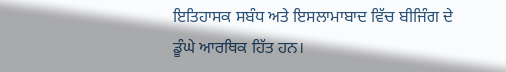ਇਤਿਹਾਸਕ ਸਬੰਧ ਅਤੇ ਇਸਲਾਮਾਬਾਦ ਵਿੱਚ ਬੀਜਿੰਗ ਦੇ ਡੂੰਘੇ ਆਰਥਿਕ ਹਿੱਤ ਹਨ।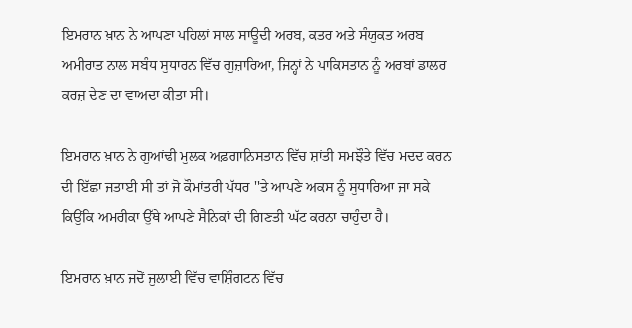ਇਮਰਾਨ ਖ਼ਾਨ ਨੇ ਆਪਣਾ ਪਹਿਲਾਂ ਸਾਲ ਸਾਊਦੀ ਅਰਬ, ਕਤਰ ਅਤੇ ਸੰਯੁਕਤ ਅਰਬ ਅਮੀਰਾਤ ਨਾਲ ਸਬੰਧ ਸੁਧਾਰਨ ਵਿੱਚ ਗੁਜ਼ਾਰਿਆ, ਜਿਨ੍ਹਾਂ ਨੇ ਪਾਕਿਸਤਾਨ ਨੂੰ ਅਰਬਾਂ ਡਾਲਰ ਕਰਜ਼ ਦੇਣ ਦਾ ਵਾਅਦਾ ਕੀਤਾ ਸੀ।

ਇਮਰਾਨ ਖ਼ਾਨ ਨੇ ਗੁਆਂਢੀ ਮੁਲਕ ਅਫ਼ਗਾਨਿਸਤਾਨ ਵਿੱਚ ਸ਼ਾਂਤੀ ਸਮਝੌਤੇ ਵਿੱਚ ਮਦਦ ਕਰਨ ਦੀ ਇੱਛਾ ਜਤਾਈ ਸੀ ਤਾਂ ਜੋ ਕੌਮਾਂਤਰੀ ਪੱਧਰ ''ਤੇ ਆਪਣੇ ਅਕਸ ਨੂੰ ਸੁਧਾਰਿਆ ਜਾ ਸਕੇ ਕਿਉਂਕਿ ਅਮਰੀਕਾ ਉੱਥੇ ਆਪਣੇ ਸੈਨਿਕਾਂ ਦੀ ਗਿਣਤੀ ਘੱਟ ਕਰਨਾ ਚਾਹੁੰਦਾ ਹੈ।

ਇਮਰਾਨ ਖ਼ਾਨ ਜਦੋਂ ਜੁਲਾਈ ਵਿੱਚ ਵਾਸ਼ਿੰਗਟਨ ਵਿੱਚ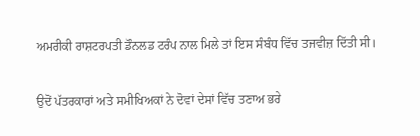ਅਮਰੀਕੀ ਰਾਸ਼ਟਰਪਤੀ ਡੌਨਲਡ ਟਰੰਪ ਨਾਲ ਮਿਲੇ ਤਾਂ ਇਸ ਸੰਬੰਧ ਵਿੱਚ ਤਜਵੀਜ਼ ਦਿੱਤੀ ਸੀ।

ਉਦੋਂ ਪੱਤਰਕਾਰਾਂ ਅਤੇ ਸਮੀਖਿਅਕਾਂ ਨੇ ਦੋਵਾਂ ਦੇਸਾਂ ਵਿੱਚ ਤਣਾਅ ਭਰੇ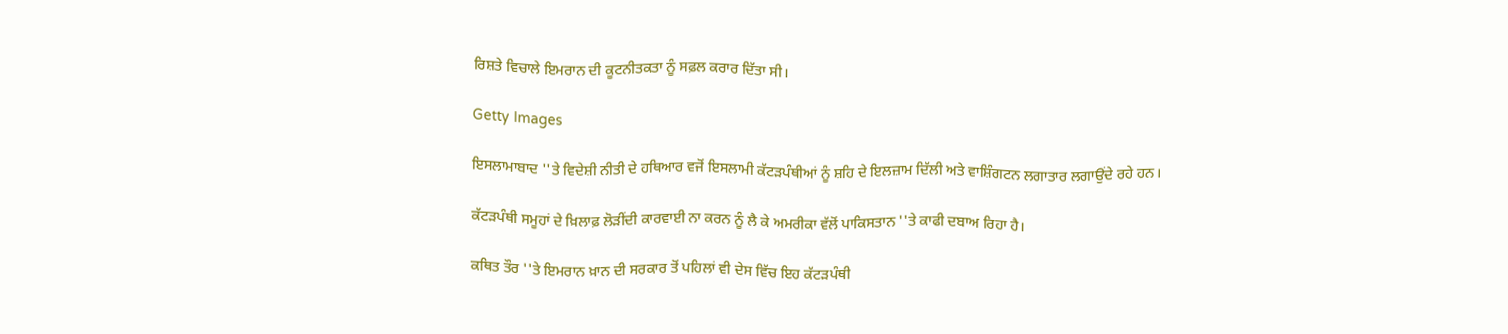ਰਿਸ਼ਤੇ ਵਿਚਾਲੇ ਇਮਰਾਨ ਦੀ ਕੂਟਨੀਤਕਤਾ ਨੂੰ ਸਫ਼ਲ ਕਰਾਰ ਦਿੱਤਾ ਸੀ।

Getty Images

ਇਸਲਾਮਾਬਾਦ ''ਤੇ ਵਿਦੇਸ਼ੀ ਨੀਤੀ ਦੇ ਹਥਿਆਰ ਵਜੋਂ ਇਸਲਾਮੀ ਕੱਟੜਪੰਥੀਆਂ ਨੂੰ ਸ਼ਹਿ ਦੇ ਇਲਜ਼ਾਮ ਦਿੱਲੀ ਅਤੇ ਵਾਸ਼ਿੰਗਟਨ ਲਗਾਤਾਰ ਲਗਾਉਂਦੇ ਰਹੇ ਹਨ।

ਕੱਟੜਪੰਥੀ ਸਮੂਹਾਂ ਦੇ ਖ਼ਿਲਾਫ਼ ਲੋੜੀਂਦੀ ਕਾਰਵਾਈ ਨਾ ਕਰਨ ਨੂੰ ਲੈ ਕੇ ਅਮਰੀਕਾ ਵੱਲੋਂ ਪਾਕਿਸਤਾਨ ''ਤੇ ਕਾਫੀ ਦਬਾਅ ਰਿਹਾ ਹੈ।

ਕਥਿਤ ਤੌਰ ''ਤੇ ਇਮਰਾਨ ਖ਼ਾਨ ਦੀ ਸਰਕਾਰ ਤੋਂ ਪਹਿਲਾਂ ਵੀ ਦੇਸ ਵਿੱਚ ਇਹ ਕੱਟੜਪੰਥੀ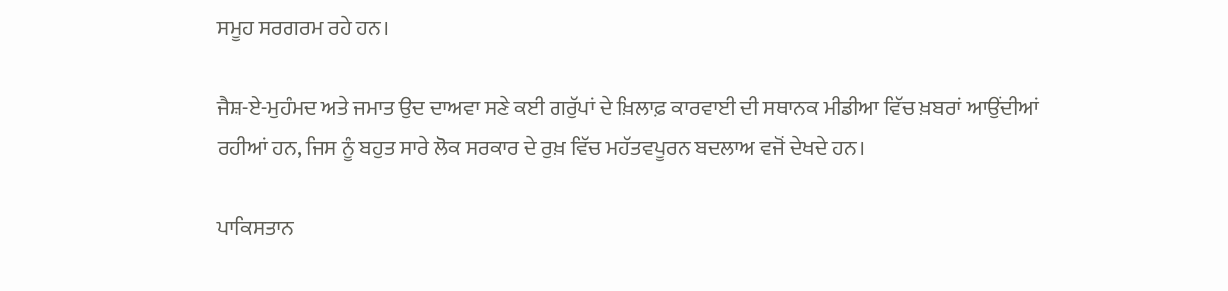ਸਮੂਹ ਸਰਗਰਮ ਰਹੇ ਹਨ।

ਜੈਸ਼-ਏ-ਮੁਹੰਮਦ ਅਤੇ ਜਮਾਤ ਉਦ ਦਾਅਵਾ ਸਣੇ ਕਈ ਗਰੁੱਪਾਂ ਦੇ ਖ਼ਿਲਾਫ਼ ਕਾਰਵਾਈ ਦੀ ਸਥਾਨਕ ਮੀਡੀਆ ਵਿੱਚ ਖ਼ਬਰਾਂ ਆਉਂਦੀਆਂ ਰਹੀਆਂ ਹਨ, ਜਿਸ ਨੂੰ ਬਹੁਤ ਸਾਰੇ ਲੋਕ ਸਰਕਾਰ ਦੇ ਰੁਖ਼ ਵਿੱਚ ਮਹੱਤਵਪੂਰਨ ਬਦਲਾਅ ਵਜੋਂ ਦੇਖਦੇ ਹਨ।

ਪਾਕਿਸਤਾਨ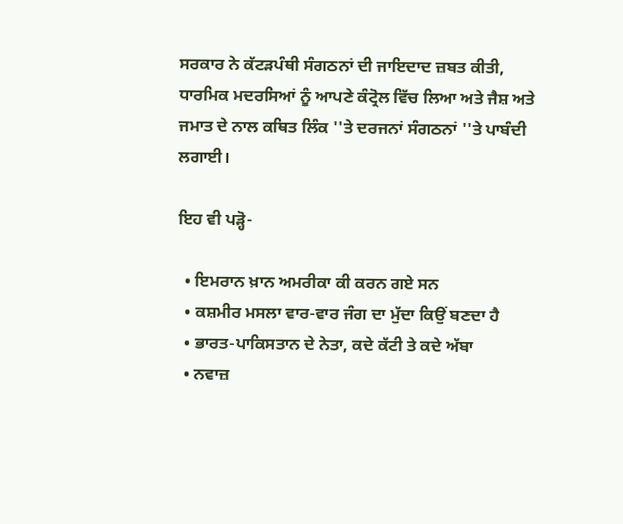ਸਰਕਾਰ ਨੇ ਕੱਟੜਪੰਥੀ ਸੰਗਠਨਾਂ ਦੀ ਜਾਇਦਾਦ ਜ਼ਬਤ ਕੀਤੀ, ਧਾਰਮਿਕ ਮਦਰਸਿਆਂ ਨੂੰ ਆਪਣੇ ਕੰਟ੍ਰੋਲ ਵਿੱਚ ਲਿਆ ਅਤੇ ਜੈਸ਼ ਅਤੇ ਜਮਾਤ ਦੇ ਨਾਲ ਕਥਿਤ ਲਿੰਕ ''ਤੇ ਦਰਜਨਾਂ ਸੰਗਠਨਾਂ ''ਤੇ ਪਾਬੰਦੀ ਲਗਾਈ।

ਇਹ ਵੀ ਪੜ੍ਹੋ-

  • ਇਮਰਾਨ ਖ਼ਾਨ ਅਮਰੀਕਾ ਕੀ ਕਰਨ ਗਏ ਸਨ
  • ਕਸ਼ਮੀਰ ਮਸਲਾ ਵਾਰ-ਵਾਰ ਜੰਗ ਦਾ ਮੁੱਦਾ ਕਿਉਂ ਬਣਦਾ ਹੈ
  • ਭਾਰਤ-ਪਾਕਿਸਤਾਨ ਦੇ ਨੇਤਾ, ਕਦੇ ਕੱਟੀ ਤੇ ਕਦੇ ਅੱਬਾ
  • ਨਵਾਜ਼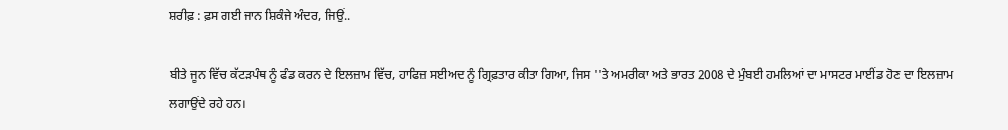ਸ਼ਰੀਫ਼ : ਫ਼ਸ ਗਈ ਜਾਨ ਸ਼ਿਕੰਜੇ ਅੰਦਰ, ਜਿਉਂ..

ਬੀਤੇ ਜੂਨ ਵਿੱਚ ਕੱਟੜਪੰਥ ਨੂੰ ਫੰਡ ਕਰਨ ਦੇ ਇਲਜ਼ਾਮ ਵਿੱਚ, ਹਾਫਿਜ਼ ਸਈਅਦ ਨੂੰ ਗ੍ਰਿਫ਼ਤਾਰ ਕੀਤਾ ਗਿਆ, ਜਿਸ ''ਤੇ ਅਮਰੀਕਾ ਅਤੇ ਭਾਰਤ 2008 ਦੇ ਮੁੰਬਈ ਹਮਲਿਆਂ ਦਾ ਮਾਸਟਰ ਮਾਈਂਡ ਹੋਣ ਦਾ ਇਲਜ਼ਾਮ ਲਗਾਉਂਦੇ ਰਹੇ ਹਨ।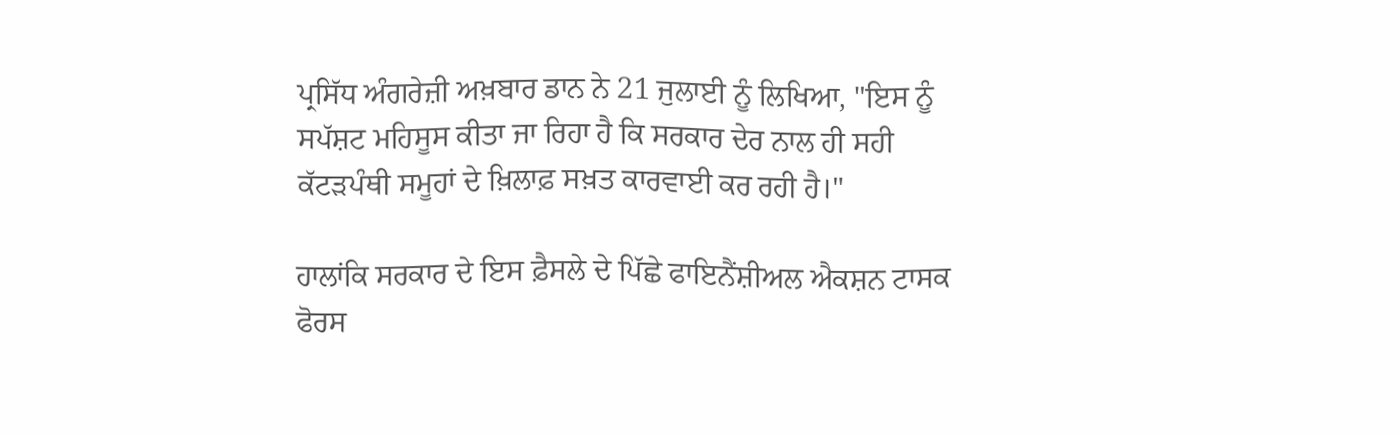ਪ੍ਰਸਿੱਧ ਅੰਗਰੇਜ਼ੀ ਅਖ਼ਬਾਰ ਡਾਨ ਨੇ 21 ਜੁਲਾਈ ਨੂੰ ਲਿਖਿਆ, "ਇਸ ਨੂੰ ਸਪੱਸ਼ਟ ਮਹਿਸੂਸ ਕੀਤਾ ਜਾ ਰਿਹਾ ਹੈ ਕਿ ਸਰਕਾਰ ਦੇਰ ਨਾਲ ਹੀ ਸਹੀ ਕੱਟੜਪੰਥੀ ਸਮੂਹਾਂ ਦੇ ਖ਼ਿਲਾਫ਼ ਸਖ਼ਤ ਕਾਰਵਾਈ ਕਰ ਰਹੀ ਹੈ।"

ਹਾਲਾਂਕਿ ਸਰਕਾਰ ਦੇ ਇਸ ਫ਼ੈਸਲੇ ਦੇ ਪਿੱਛੇ ਫਾਇਨੈਂਸ਼ੀਅਲ ਐਕਸ਼ਨ ਟਾਸਕ ਫੋਰਸ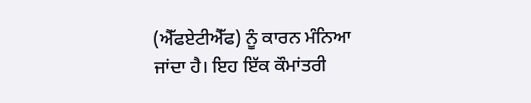(ਐੱਫਏਟੀਐੱਫ) ਨੂੰ ਕਾਰਨ ਮੰਨਿਆ ਜਾਂਦਾ ਹੈ। ਇਹ ਇੱਕ ਕੌਮਾਂਤਰੀ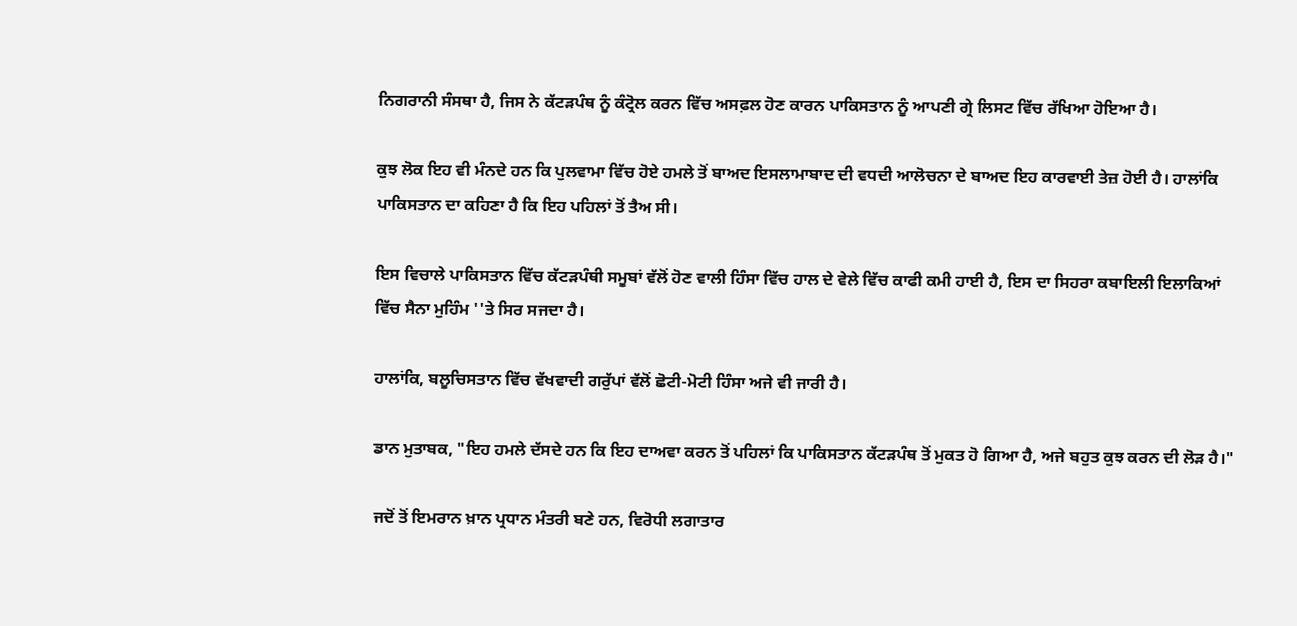ਨਿਗਰਾਨੀ ਸੰਸਥਾ ਹੈ, ਜਿਸ ਨੇ ਕੱਟੜਪੰਥ ਨੂੰ ਕੰਟ੍ਰੋਲ ਕਰਨ ਵਿੱਚ ਅਸਫ਼ਲ ਹੋਣ ਕਾਰਨ ਪਾਕਿਸਤਾਨ ਨੂੰ ਆਪਣੀ ਗ੍ਰੇ ਲਿਸਟ ਵਿੱਚ ਰੱਖਿਆ ਹੋਇਆ ਹੈ।

ਕੁਝ ਲੋਕ ਇਹ ਵੀ ਮੰਨਦੇ ਹਨ ਕਿ ਪੁਲਵਾਮਾ ਵਿੱਚ ਹੋਏ ਹਮਲੇ ਤੋਂ ਬਾਅਦ ਇਸਲਾਮਾਬਾਦ ਦੀ ਵਧਦੀ ਆਲੋਚਨਾ ਦੇ ਬਾਅਦ ਇਹ ਕਾਰਵਾਈ ਤੇਜ਼ ਹੋਈ ਹੈ। ਹਾਲਾਂਕਿ ਪਾਕਿਸਤਾਨ ਦਾ ਕਹਿਣਾ ਹੈ ਕਿ ਇਹ ਪਹਿਲਾਂ ਤੋਂ ਤੈਅ ਸੀ।

ਇਸ ਵਿਚਾਲੇ ਪਾਕਿਸਤਾਨ ਵਿੱਚ ਕੱਟੜਪੰਥੀ ਸਮੂਬਾਂ ਵੱਲੋਂ ਹੋਣ ਵਾਲੀ ਹਿੰਸਾ ਵਿੱਚ ਹਾਲ ਦੇ ਵੇਲੇ ਵਿੱਚ ਕਾਫੀ ਕਮੀ ਹਾਈ ਹੈ, ਇਸ ਦਾ ਸਿਹਰਾ ਕਬਾਇਲੀ ਇਲਾਕਿਆਂ ਵਿੱਚ ਸੈਨਾ ਮੁਹਿੰਮ ''ਤੇ ਸਿਰ ਸਜਦਾ ਹੈ।

ਹਾਲਾਂਕਿ, ਬਲੂਚਿਸਤਾਨ ਵਿੱਚ ਵੱਖਵਾਦੀ ਗਰੁੱਪਾਂ ਵੱਲੋਂ ਛੋਟੀ-ਮੋਟੀ ਹਿੰਸਾ ਅਜੇ ਵੀ ਜਾਰੀ ਹੈ।

ਡਾਨ ਮੁਤਾਬਕ, "ਇਹ ਹਮਲੇ ਦੱਸਦੇ ਹਨ ਕਿ ਇਹ ਦਾਅਵਾ ਕਰਨ ਤੋਂ ਪਹਿਲਾਂ ਕਿ ਪਾਕਿਸਤਾਨ ਕੱਟੜਪੰਥ ਤੋਂ ਮੁਕਤ ਹੋ ਗਿਆ ਹੈ, ਅਜੇ ਬਹੁਤ ਕੁਝ ਕਰਨ ਦੀ ਲੋੜ ਹੈ।"

ਜਦੋਂ ਤੋਂ ਇਮਰਾਨ ਖ਼ਾਨ ਪ੍ਰਧਾਨ ਮੰਤਰੀ ਬਣੇ ਹਨ, ਵਿਰੋਧੀ ਲਗਾਤਾਰ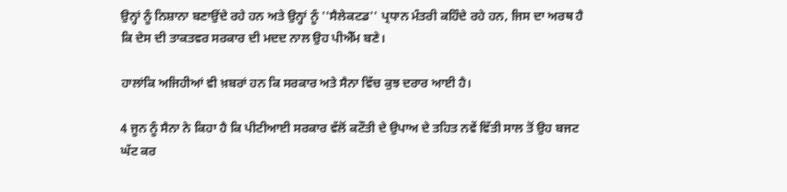ਉਨ੍ਹਾਂ ਨੂੰ ਨਿਸ਼ਾਨਾ ਬਣਾਉਂਦੇ ਰਹੇ ਹਨ ਅਤੇ ਉਨ੍ਹਾਂ ਨੂੰ ''ਸੈਲੇਕਟਡ'' ਪ੍ਰਧਾਨ ਮੰਤਰੀ ਕਹਿੰਦੇ ਰਹੇ ਹਨ, ਜਿਸ ਦਾ ਅਰਥ ਹੈ ਕਿ ਦੇਸ ਦੀ ਤਾਕਤਵਰ ਸਰਕਾਰ ਦੀ ਮਦਦ ਨਾਲ ਉਹ ਪੀਐੱਮ ਬਣੇ।

ਹਾਲਾਂਕਿ ਅਜਿਹੀਆਂ ਵੀ ਖ਼ਬਰਾਂ ਹਨ ਕਿ ਸਰਕਾਰ ਅਤੇ ਸੈਨਾ ਵਿੱਚ ਕੁਝ ਦਰਾਰ ਆਈ ਹੈ।

4 ਜੂਨ ਨੂੰ ਸੈਨਾ ਨੇ ਕਿਹਾ ਹੈ ਕਿ ਪੀਟੀਆਈ ਸਰਕਾਰ ਵੱਲੋਂ ਕਟੌਤੀ ਦੇ ਉਪਾਅ ਦੇ ਤਹਿਤ ਨਵੇਂ ਵਿੱਤੀ ਸਾਲ ਤੋਂ ਉਹ ਬਜਟ ਘੱਟ ਕਰ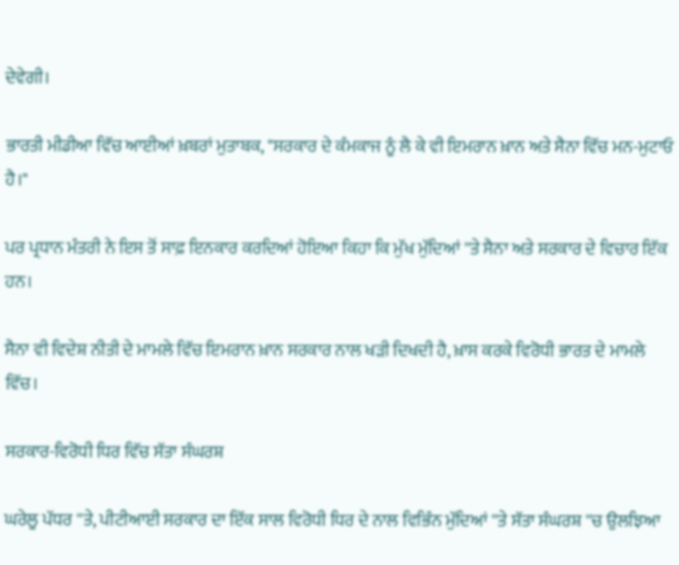ਦੇਵੇਗੀ।

ਭਾਰਤੀ ਮੀਡੀਆ ਵਿੱਚ ਆਈਆਂ ਖ਼ਬਰਾਂ ਮੁਤਾਬਕ, "ਸਰਕਾਰ ਦੇ ਕੰਮਕਾਜ ਨੂੰ ਲੈ ਕੇ ਵੀ ਇਮਰਾਨ ਖ਼ਾਨ ਅਤੇ ਸੈਨਾ ਵਿੱਚ ਮਨ-ਮੁਟਾਓ ਹੈ।"

ਪਰ ਪ੍ਰਧਾਨ ਮੰਤਰੀ ਨੇ ਇਸ ਤੋਂ ਸਾਫ਼ ਇਨਕਾਰ ਕਰਦਿਆਂ ਹੋਇਆ ਕਿਹਾ ਕਿ ਮੁੱਖ ਮੁੱਦਿਆਂ ''ਤੇ ਸੈਨਾ ਅਤੇ ਸਰਕਾਰ ਦੇ ਵਿਚਾਰ ਇੱਕ ਹਨ।

ਸੈਨਾ ਵੀ ਵਿਦੇਸ਼ ਨੀਤੀ ਦੇ ਮਾਮਲੇ ਵਿੱਚ ਇਮਰਾਨ ਖ਼ਾਨ ਸਰਕਾਰ ਨਾਲ ਖੜੀ ਦਿਖਦੀ ਹੈ, ਖ਼ਾਸ ਕਰਕੇ ਵਿਰੋਧੀ ਭਾਰਤ ਦੇ ਮਾਮਲੇ ਵਿੱਚ।

ਸਰਕਾਰ-ਵਿਰੋਧੀ ਧਿਰ ਵਿੱਚ ਸੱਤਾ ਸੰਘਰਸ਼

ਘਰੇਲੂ ਪੱਧਰ ''ਤੇ, ਪੀਟੀਆਈ ਸਰਕਾਰ ਦਾ ਇੱਕ ਸਾਲ ਵਿਰੋਧੀ ਧਿਰ ਦੇ ਨਾਲ ਵਿਭਿੰਨ ਮੁੱਦਿਆਂ ''ਤੇ ਸੱਤਾ ਸੰਘਰਸ਼ ''ਚ ਉਲਝਿਆ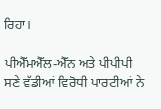ਰਿਹਾ।

ਪੀਐੱਮਐੱਲ-ਐੱਨ ਅਤੇ ਪੀਪੀਪੀ ਸਣੇ ਵੱਡੀਆਂ ਵਿਰੋਧੀ ਪਾਰਟੀਆਂ ਨੇ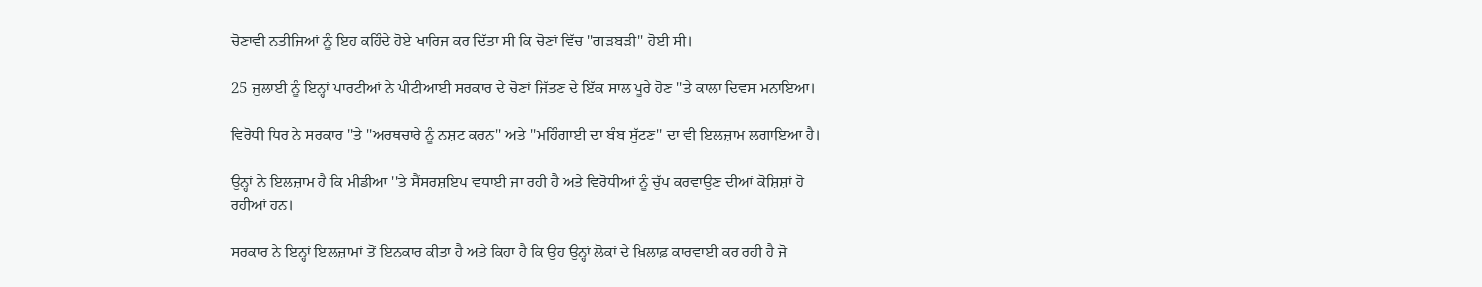ਚੋਣਾਵੀ ਨਤੀਜਿਆਂ ਨੂੰ ਇਹ ਕਹਿੰਦੇ ਹੋਏ ਖਾਰਿਜ ਕਰ ਦਿੱਤਾ ਸੀ ਕਿ ਚੋਣਾਂ ਵਿੱਚ ''ਗੜਬੜੀ'' ਹੋਈ ਸੀ।

25 ਜੁਲਾਈ ਨੂੰ ਇਨ੍ਹਾਂ ਪਾਰਟੀਆਂ ਨੇ ਪੀਟੀਆਈ ਸਰਕਾਰ ਦੇ ਚੋਣਾਂ ਜਿੱਤਣ ਦੇ ਇੱਕ ਸਾਲ ਪੂਰੇ ਹੋਣ ''ਤੇ ਕਾਲਾ ਦਿਵਸ ਮਨਾਇਆ।

ਵਿਰੋਧੀ ਧਿਰ ਨੇ ਸਰਕਾਰ ''ਤੇ ''ਅਰਥਚਾਰੇ ਨੂੰ ਨਸ਼ਟ ਕਰਨ'' ਅਤੇ ''ਮਹਿੰਗਾਈ ਦਾ ਬੰਬ ਸੁੱਟਣ'' ਦਾ ਵੀ ਇਲਜ਼ਾਮ ਲਗਾਇਆ ਹੈ।

ਉਨ੍ਹਾਂ ਨੇ ਇਲਜ਼ਾਮ ਹੈ ਕਿ ਮੀਡੀਆ ''ਤੇ ਸੈਂਸਰਸ਼ਇਪ ਵਧਾਈ ਜਾ ਰਹੀ ਹੈ ਅਤੇ ਵਿਰੋਧੀਆਂ ਨੂੰ ਚੁੱਪ ਕਰਵਾਉਣ ਦੀਆਂ ਕੋਸ਼ਿਸ਼ਾਂ ਹੋ ਰਹੀਆਂ ਹਨ।

ਸਰਕਾਰ ਨੇ ਇਨ੍ਹਾਂ ਇਲਜ਼ਾਮਾਂ ਤੋਂ ਇਨਕਾਰ ਕੀਤਾ ਹੈ ਅਤੇ ਕਿਹਾ ਹੈ ਕਿ ਉਹ ਉਨ੍ਹਾਂ ਲੋਕਾਂ ਦੇ ਖ਼ਿਲਾਫ਼ ਕਾਰਵਾਈ ਕਰ ਰਹੀ ਹੈ ਜੋ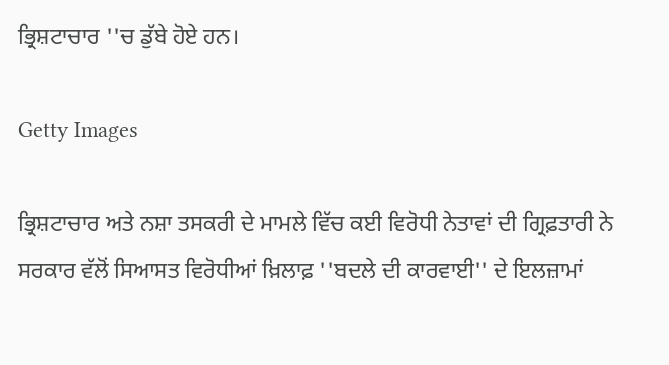ਭ੍ਰਿਸ਼ਟਾਚਾਰ ''ਚ ਡੁੱਬੇ ਹੋਏ ਹਨ।

Getty Images

ਭ੍ਰਿਸ਼ਟਾਚਾਰ ਅਤੇ ਨਸ਼ਾ ਤਸਕਰੀ ਦੇ ਮਾਮਲੇ ਵਿੱਚ ਕਈ ਵਿਰੋਧੀ ਨੇਤਾਵਾਂ ਦੀ ਗ੍ਰਿਫ਼ਤਾਰੀ ਨੇ ਸਰਕਾਰ ਵੱਲੋਂ ਸਿਆਸਤ ਵਿਰੋਧੀਆਂ ਖ਼ਿਲਾਫ਼ ''ਬਦਲੇ ਦੀ ਕਾਰਵਾਈ'' ਦੇ ਇਲਜ਼ਾਮਾਂ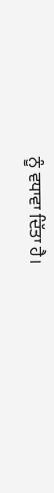ਨੂੰ ਵਧਾਵਾ ਦਿੱਤਾ ਹੈ।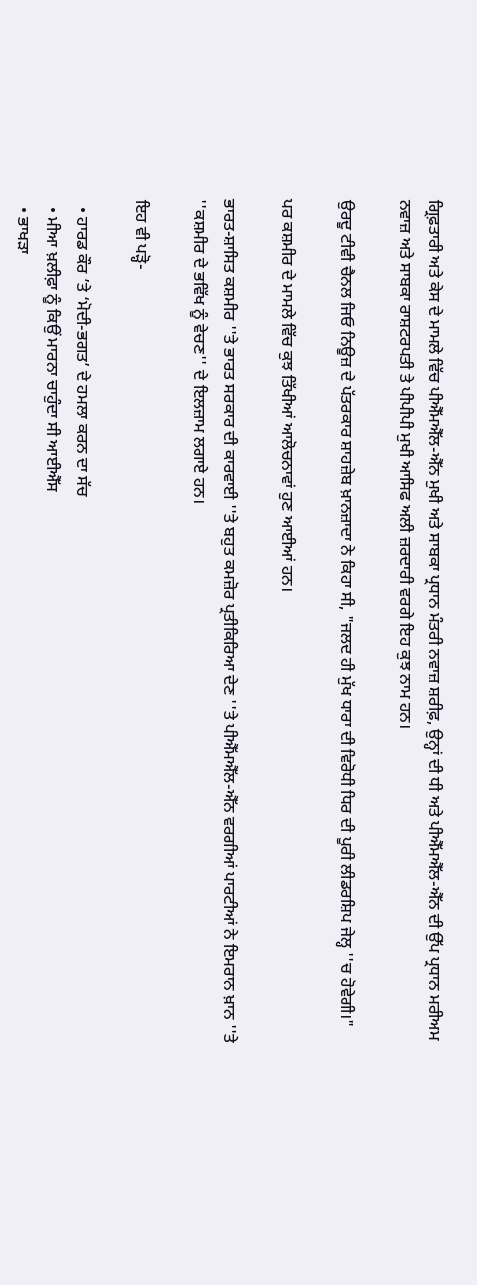ਗ੍ਰਿਫ਼ਤਾਰੀ ਅਤੇ ਕੇਸ ਦੇ ਮਾਮਲੇ ਵਿੱਚ ਪੀਐੱਮਐੱਲ-ਐੱਨ ਮੁਖੀ ਅਤੇ ਸਾਬਕਾ ਪ੍ਰਧਾਨ ਮੰਤਰੀ ਨਵਾਜ਼ ਸ਼ਰੀਫ਼, ਉਨ੍ਹਾਂ ਦੀ ਧੀ ਅਤੇ ਪੀਐੱਮਐੱਲ-ਐੱਨ ਦੀ ਉੱਪ ਪ੍ਰਧਾਨ ਮਰੀਅਮ ਨਵਾਜ਼ ਅਤੇ ਸਾਬਕਾ ਰਾਸ਼ਟਰਪਤੀ ਤੇ ਪੀਪੀਪੀ ਮੁਖੀ ਆਸਿਫ ਅਲੀ ਜ਼ਰਦਾਰੀ ਵਰਗੇ ਇਹ ਕੁਝ ਨਾਮ ਹਨ।

ਉਰਦੂ ਟੀਵੀ ਚੈਨਲ ਜਿਓ ਨਿਊਜ਼ ਦੇ ਪੱਤਰਕਾਰ ਸ਼ਾਹਜ਼ੇਬ ਖ਼ਾਨਜ਼ਾਦਾ ਨੇ ਕਿਹਾ ਸੀ, "ਜਲਦ ਹੀ ਮੁੱਖ ਧਾਰਾ ਦੀ ਵਿਰੋਧੀ ਧਿਰ ਦੀ ਪੂਰੀ ਲੀਡਰਸ਼ਿਪ ਜੇਲ੍ਹ ''ਚ ਹੋਵੇਗੀ।"

ਪਰ ਕਸ਼ਮੀਰ ਦੇ ਮਾਮਲੇ ਵਿੱਚ ਕੁਝ ਤਿੱਖੀਆਂ ਆਲੋਚਨਾਵਾਂ ਹੁਣ ਆਈਆਂ ਹਨ।

ਭਾਰਤ-ਸ਼ਾਸਿਤ ਕਸ਼ਮੀਰ ''ਤੇ ਭਾਰਤ ਸਰਕਾਰ ਦੀ ਕਾਰਵਾਈ ''ਤੇ ਬਹੁਤ ਕਮਜ਼ੋਰ ਪ੍ਰਤੀਕਿਰਿਆ ਦੇਣ ''ਤੇ ਪੀਐੱਮਐੱਲ-ਐੱਨ ਵਰਗੀਆਂ ਪਾਰਟੀਆਂ ਨੇ ਇਮਰਾਨ ਖ਼ਾਨ ''ਤੇ ''ਕਸ਼ਮੀਰ ਦੇ ਭਵਿੱਖ ਨੂੰ ਵੇਚਣ'' ਦੇ ਇਲਜ਼ਾਮ ਲਗਾਏ ਹਨ।

ਇਹ ਵੀ ਪੜ੍ਹੋ-

  • ਹਾਰਡ ਕੌਰ ’ਤੇ ‘ਮੋਦੀ-ਭਗਤ’ ਦੇ ਹਮਲਾ ਕਰਨ ਦਾ ਸੱਚ
  • ਮੀਆ ਖ਼ਲੀਫ਼ਾ ਨੂੰ ਕਿਉਂ ਮਾਰਨਾ ਚਾਹੁੰਦਾ ਸੀ ਆਈਐੱਸ
  • ਭਾਖੜਾ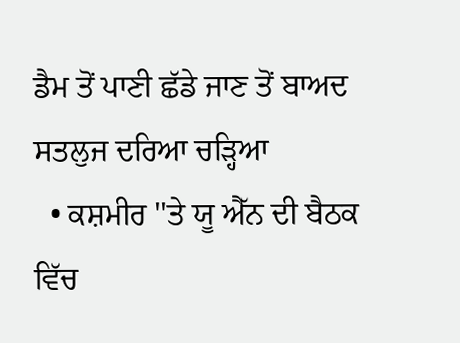ਡੈਮ ਤੋਂ ਪਾਣੀ ਛੱਡੇ ਜਾਣ ਤੋਂ ਬਾਅਦ ਸਤਲੁਜ ਦਰਿਆ ਚੜ੍ਹਿਆ
  • ਕਸ਼ਮੀਰ ''ਤੇ ਯੂ ਐੱਨ ਦੀ ਬੈਠਕ ਵਿੱਚ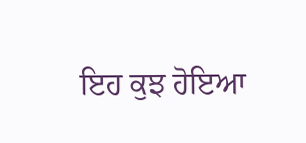ਇਹ ਕੁਝ ਹੋਇਆ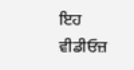ਇਹ ਵੀਡੀਓਜ਼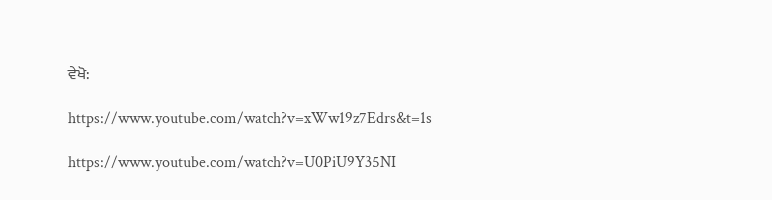ਵੇਖੋ:

https://www.youtube.com/watch?v=xWw19z7Edrs&t=1s

https://www.youtube.com/watch?v=U0PiU9Y35NI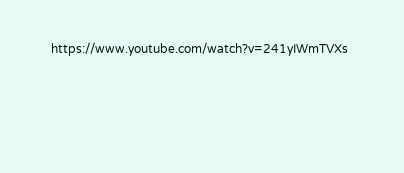https://www.youtube.com/watch?v=241yIWmTVXs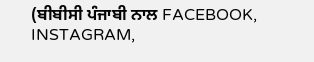(ਬੀਬੀਸੀ ਪੰਜਾਬੀ ਨਾਲ FACEBOOK, INSTAGRAM,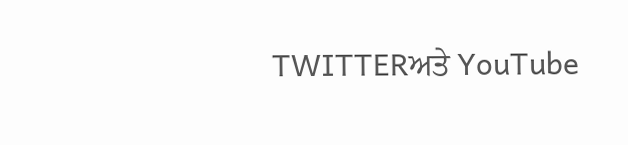TWITTERਅਤੇ YouTube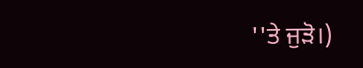''ਤੇ ਜੁੜੋ।)